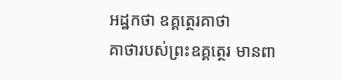អដ្ឋកថា ឧគ្គត្ថេរគាថា
គាថារបស់ព្រះឧគ្គត្ថេរ មានពា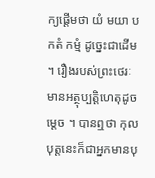ក្យផ្តើមថា យំ មយា បកតំ កម្មំ ដូច្នេះជាដើម ។ រឿងរបស់ព្រះថេរៈមានអត្ថុប្បត្តិហេតុដូចម្តេច ។ បានឮថា កុលបុត្តនេះក៏ជាអ្នកមានបុ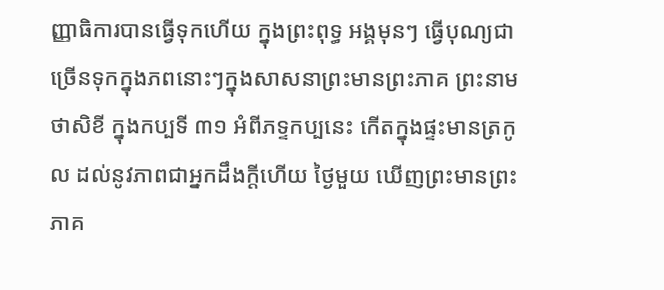ញ្ញាធិការបានធ្វើទុកហើយ ក្នុងព្រះពុទ្ធ អង្គមុនៗ ធ្វើបុណ្យជាច្រើនទុកក្នុងភពនោះៗក្នុងសាសនាព្រះមានព្រះភាគ ព្រះនាមថាសិខី ក្នុងកប្បទី ៣១ អំពីភទ្ទកប្បនេះ កើតក្នុងផ្ទះមានត្រកូល ដល់នូវភាពជាអ្នកដឹងក្តីហើយ ថ្ងៃមួយ ឃើញព្រះមានព្រះភាគ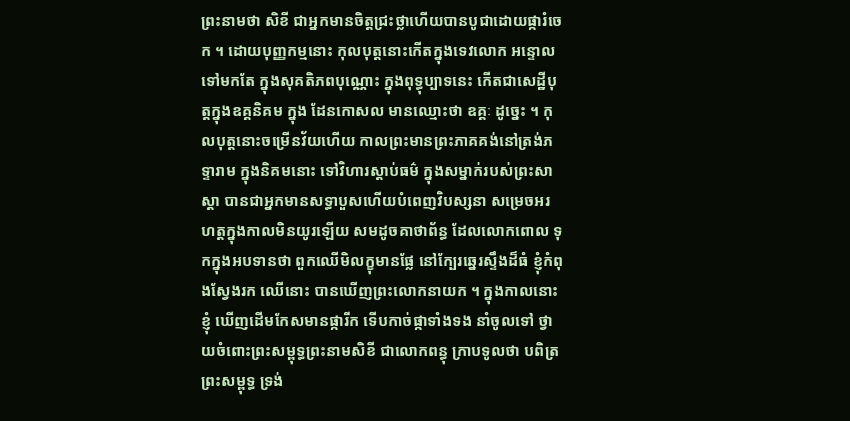ព្រះនាមថា សិខី ជាអ្នកមានចិត្តជ្រះថ្លាហើយបានបូជាដោយផ្ការំចេក ។ ដោយបុញ្ញកម្មនោះ កុលបុត្តនោះកើតក្នុងទេវលោក អន្ទោលទៅមកតែ ក្នុងសុគតិភពបុណ្ណោះ ក្នុងពុទ្ធុប្បាទនេះ កើតជាសេដ្ឋីបុត្តក្នុងឧគ្គនិគម ក្នុង ដែនកោសល មានឈ្មោះថា ឧគ្គៈ ដូច្នេះ ។ កុលបុត្តនោះចម្រើនវ័យហើយ កាលព្រះមានព្រះភាគគង់នៅត្រង់ភទ្ទារាម ក្នុងនិគមនោះ ទៅវិហារស្តាប់ធម៌ ក្នុងសម្នាក់របស់ព្រះសាស្តា បានជាអ្នកមានសទ្ធាបួសហើយបំពេញវិបស្សនា សម្រេចអរហត្តក្នុងកាលមិនយូរឡើយ សមដូចគាថាព័ន្ធ ដែលលោកពោល ទុកក្នុងអបទានថា ពួកឈើមិលក្ខុមានផ្លែ នៅក្បែរឆ្នេរស្ទឹងដ៏ធំ ខ្ញុំកំពុងស្វែងរក ឈើនោះ បានឃើញព្រះលោកនាយក ។ ក្នុងកាលនោះ ខ្ញុំ ឃើញដើមកែសមានផ្ការីក ទើបកាច់ផ្កាទាំងទង នាំចូលទៅ ថ្វាយចំពោះព្រះសម្ពុទ្ធព្រះនាមសិខី ជាលោកពន្ធុ ក្រាបទូលថា បពិត្រព្រះសម្ពុទ្ធ ទ្រង់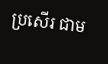ប្រសើរ ជាម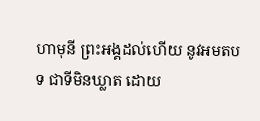ហាមុនី ព្រះអង្គដល់ហើយ នូវអមតបទ ជាទីមិនឃ្លាត ដោយ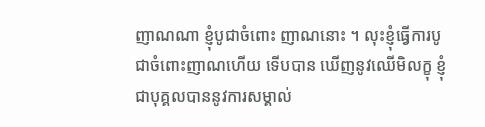ញាណណា ខ្ញុំបូជាចំពោះ ញាណនោះ ។ លុះខ្ញុំធ្វើការបូជាចំពោះញាណហើយ ទើបបាន ឃើញនូវឈើមិលក្ខុ ខ្ញុំជាបុគ្គលបាននូវការសម្គាល់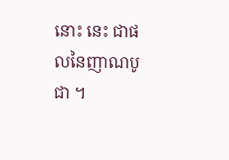នោះ នេះ ជាផលនៃញាណបូជា ។